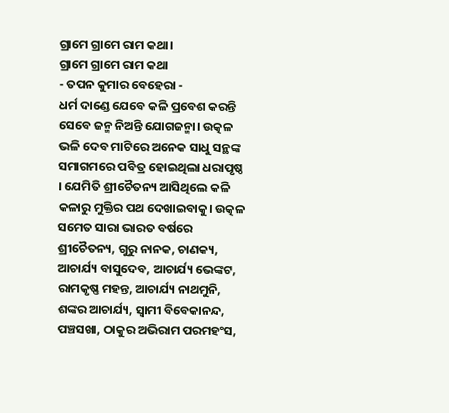ଗ୍ରାମେ ଗ୍ରାମେ ରାମ କଥା।
ଗ୍ରାମେ ଗ୍ରାମେ ରାମ କଥା
- ତପନ କୁମାର ବେହେରା -
ଧର୍ମ ଦାଣ୍ଡେ ଯେବେ କଳି ପ୍ରବେଶ କରନ୍ତି ସେବେ ଜନ୍ମ ନିଅନ୍ତି ଯୋଗଜନ୍ମା। ଉତ୍କଳ ଭଳି ଦେବ ମାଟିରେ ଅନେକ ସାଧୁ ସନ୍ଥଙ୍କ ସମାଗମରେ ପବିତ୍ର ହୋଇଥିଲା ଧରାପୃଷ୍ଠ । ଯେମିତି ଶ୍ରୀଚୈତନ୍ୟ ଆସିଥିଲେ କଳି କଳାରୁ ମୁକ୍ତିର ପଥ ଦେଖାଇବାକୁ। ଉତ୍କଳ ସମେତ ସାରା ଭାରତ ବର୍ଷରେ ଶ୍ରୀଚୈତନ୍ୟ, ଗୁରୁ ନାନକ, ଚାଣକ୍ୟ, ଆଚାର୍ଯ୍ୟ ବାସୁଦେବ, ଆଚାର୍ଯ୍ୟ ଭେଙ୍କଟ, ରାମକୃଷ୍ଣ ମହନ୍ତ, ଆଚାର୍ଯ୍ୟ ନାଥମୁନି, ଶଙ୍କର ଆଚାର୍ଯ୍ୟ, ସ୍ୱାମୀ ବିବେକାନନ୍ଦ, ପଞ୍ଚସଖା, ଠାକୁର ଅଭିରାମ ପରମହଂସ,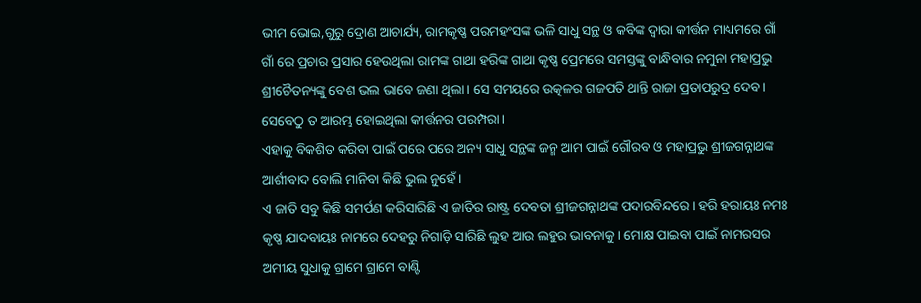ଭୀମ ଭୋଇ,ଗୁରୁ ଦ୍ରୋଣ ଆଚାର୍ଯ୍ୟ, ରାମକୃଷ୍ଣ ପରମହଂସଙ୍କ ଭଳି ସାଧୁ ସନ୍ଥ ଓ କବିଙ୍କ ଦ୍ୱାରା କୀର୍ତ୍ତନ ମାଧ୍ୟମରେ ଗାଁ ଗାଁ ରେ ପ୍ରଚାର ପ୍ରସାର ହେଉଥିଲା ରାମଙ୍କ ଗାଥା ହରିଙ୍କ ଗାଥା କୃଷ୍ଣ ପ୍ରେମରେ ସମସ୍ତଙ୍କୁ ବାନ୍ଧିବାର ନମୁନା ମହାପ୍ରଭୁ ଶ୍ରୀଚୈତନ୍ୟଙ୍କୁ ବେଶ ଭଲ ଭାବେ ଜଣା ଥିଲା। ସେ ସମୟରେ ଉତ୍କଳର ଗଜପତି ଥାନ୍ତି ରାଜା ପ୍ରତାପରୁଦ୍ର ଦେବ। ସେବେଠୁ ତ ଆରମ୍ଭ ହୋଇଥିଲା କୀର୍ତ୍ତନର ପରମ୍ପରା।
ଏହାକୁ ବିକଶିତ କରିବା ପାଇଁ ପରେ ପରେ ଅନ୍ୟ ସାଧୁ ସନ୍ଥଙ୍କ ଜନ୍ମ ଆମ ପାଇଁ ଗୌରବ ଓ ମହାପ୍ରଭୁ ଶ୍ରୀଜଗନ୍ନାଥଙ୍କ ଆର୍ଶୀବାଦ ବୋଲି ମାନିବା କିଛି ଭୁଲ ନୁହେଁ।
ଏ ଜାତି ସବୁ କିଛି ସମର୍ପଣ କରିସାରିଛି ଏ ଜାତିର ରାଷ୍ଟ୍ର ଦେବତା ଶ୍ରୀଜଗନ୍ନାଥଙ୍କ ପଦାରବିନ୍ଦରେ। ହରି ହରାୟଃ ନମଃ କୃଷ୍ଣ ଯାଦବାୟଃ ନାମରେ ଦେହରୁ ନିଗାଡ଼ି ସାରିଛି ଲୁହ ଆଉ ଲହୁର ଭାବନାକୁ। ମୋକ୍ଷ ପାଇବା ପାଇଁ ନାମରସର ଅମୀୟ ସୁଧାକୁ ଗ୍ରାମେ ଗ୍ରାମେ ବାଣ୍ଟି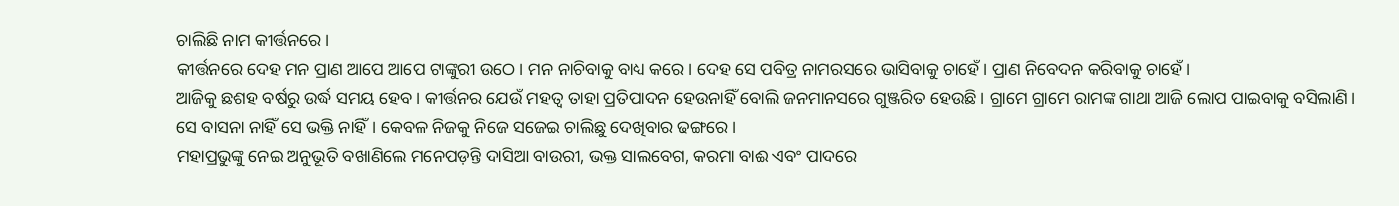ଚାଲିଛି ନାମ କୀର୍ତ୍ତନରେ।
କୀର୍ତ୍ତନରେ ଦେହ ମନ ପ୍ରାଣ ଆପେ ଆପେ ଟାଙ୍କୁରୀ ଉଠେ। ମନ ନାଚିବାକୁ ବାଧ୍ୟ କରେ। ଦେହ ସେ ପବିତ୍ର ନାମରସରେ ଭାସିବାକୁ ଚାହେଁ। ପ୍ରାଣ ନିବେଦନ କରିବାକୁ ଚାହେଁ।
ଆଜିକୁ ଛଶହ ବର୍ଷରୁ ଉର୍ଦ୍ଧ ସମୟ ହେବ। କୀର୍ତ୍ତନର ଯେଉଁ ମହତ୍ୱ ତାହା ପ୍ରତିପାଦନ ହେଉନାହିଁ ବୋଲି ଜନମାନସରେ ଗୁଞ୍ଜରିତ ହେଉଛି। ଗ୍ରାମେ ଗ୍ରାମେ ରାମଙ୍କ ଗାଥା ଆଜି ଲୋପ ପାଇବାକୁ ବସିଲାଣି। ସେ ବାସନା ନାହିଁ ସେ ଭକ୍ତି ନାହିଁ। କେବଳ ନିଜକୁ ନିଜେ ସଜେଇ ଚାଲିଛୁ ଦେଖିବାର ଢଙ୍ଗରେ।
ମହାପ୍ରଭୁଙ୍କୁ ନେଇ ଅନୁଭୂତି ବଖାଣିଲେ ମନେପଡ଼ନ୍ତି ଦାସିଆ ବାଉରୀ, ଭକ୍ତ ସାଲବେଗ, କରମା ବାଈ ଏବଂ ପାଦରେ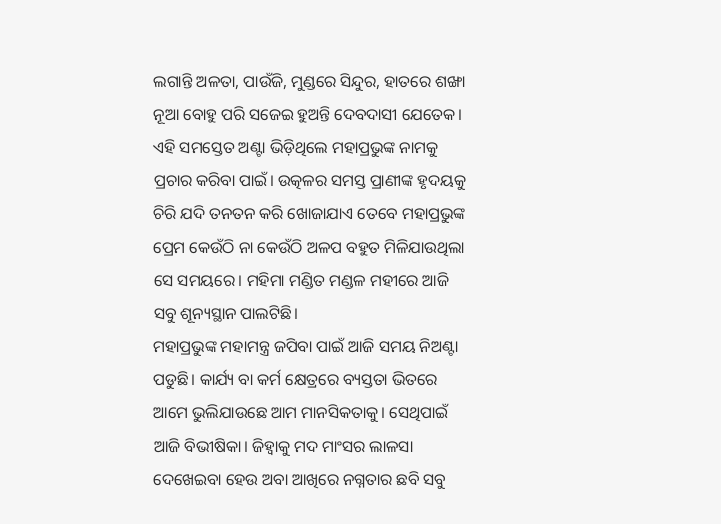ଲଗାନ୍ତି ଅଳତା, ପାଉଁଜି, ମୁଣ୍ଡରେ ସିନ୍ଦୁର, ହାତରେ ଶଙ୍ଖା ନୂଆ ବୋହୁ ପରି ସଜେଇ ହୁଅନ୍ତି ଦେବଦାସୀ ଯେତେକ।
ଏହି ସମସ୍ତେତ ଅଣ୍ଟା ଭିଡ଼ିଥିଲେ ମହାପ୍ରଭୁଙ୍କ ନାମକୁ ପ୍ରଚାର କରିବା ପାଇଁ। ଉତ୍କଳର ସମସ୍ତ ପ୍ରାଣୀଙ୍କ ହୃଦୟକୁ ଚିରି ଯଦି ତନତନ କରି ଖୋଜାଯାଏ ତେବେ ମହାପ୍ରଭୁଙ୍କ ପ୍ରେମ କେଉଁଠି ନା କେଉଁଠି ଅଳପ ବହୁତ ମିଳିଯାଉଥିଲା ସେ ସମୟରେ। ମହିମା ମଣ୍ଡିତ ମଣ୍ଡଳ ମହୀରେ ଆଜି ସବୁ ଶୂନ୍ୟସ୍ଥାନ ପାଲଟିଛି।
ମହାପ୍ରଭୁଙ୍କ ମହାମନ୍ତ୍ର ଜପିବା ପାଇଁ ଆଜି ସମୟ ନିଅଣ୍ଟା ପଡୁଛି। କାର୍ଯ୍ୟ ବା କର୍ମ କ୍ଷେତ୍ରରେ ବ୍ୟସ୍ତତା ଭିତରେ ଆମେ ଭୁଲିଯାଉଛେ ଆମ ମାନସିକତାକୁ। ସେଥିପାଇଁ ଆଜି ବିଭୀଷିକା। ଜିହ୍ୱାକୁ ମଦ ମାଂସର ଲାଳସା ଦେଖେଇବା ହେଉ ଅବା ଆଖିରେ ନଗ୍ନତାର ଛବି ସବୁ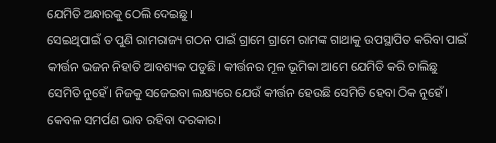ଯେମିତି ଅନ୍ଧାରକୁ ଠେଲି ଦେଇଛୁ।
ସେଇଥିପାଇଁ ତ ପୁଣି ରାମରାଜ୍ୟ ଗଠନ ପାଇଁ ଗ୍ରାମେ ଗ୍ରାମେ ରାମଙ୍କ ଗାଥାକୁ ଉପସ୍ଥାପିତ କରିବା ପାଇଁ କୀର୍ତ୍ତନ ଭଜନ ନିହାତି ଆବଶ୍ୟକ ପଡୁଛି। କୀର୍ତ୍ତନର ମୂଳ ଭୂମିକା ଆମେ ଯେମିତି କରି ଚାଲିଛୁ ସେମିତି ନୁହେଁ। ନିଜକୁ ସଜେଇବା ଲକ୍ଷ୍ୟରେ ଯେଉଁ କୀର୍ତ୍ତନ ହେଉଛି ସେମିତି ହେବା ଠିକ ନୁହେଁ। କେବଳ ସମର୍ପଣ ଭାବ ରହିବା ଦରକାର।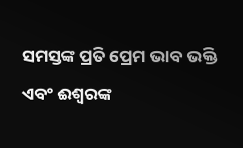ସମସ୍ତଙ୍କ ପ୍ରତି ପ୍ରେମ ଭାବ ଭକ୍ତି ଏବଂ ଈଶ୍ୱରଙ୍କ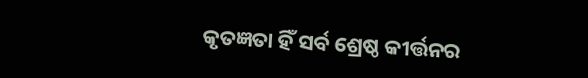କୃତଜ୍ଞତା ହିଁ ସର୍ବ ଶ୍ରେଷ୍ଠ କୀର୍ତ୍ତନର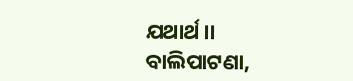ଯଥାର୍ଥ।।
ବାଲିପାଟଣା,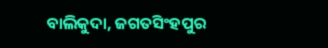ବାଲିକୁଦା, ଜଗତସିଂହପୁର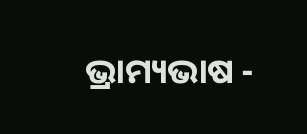ଭ୍ରାମ୍ୟଭାଷ -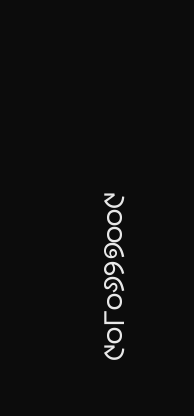୯୦୮୦୬୨୭୦୦୯